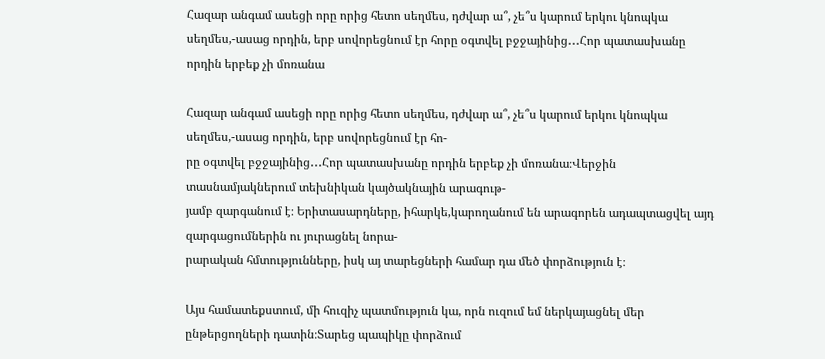Հազար անգամ ասեցի որը որից հետո սեղմես, դժվար ա՞, չե՞ս կարում երկու կնոպկա սեղմես,-ասաց որդին, երբ սովորեցնում էր հորը օգտվել բջջայինից․․․Հոր պատասխանը որդին երբեք չի մոռանա

Հազար անգամ ասեցի որը որից հետո սեղմես, դժվար ա՞, չե՞ս կարում երկու կնոպկա սեղմես,-ասաց որդին, երբ սովորեցնում էր հո-
րը օգտվել բջջայինից․․․Հոր պատասխանը որդին երբեք չի մոռանա։Վերջին տասնամյակներում տեխնիկան կայծակնային արագութ-
յամբ զարգանում է։ Երիտասարդները, իհարկե,կարողանում են արագորեն ադապտացվել այդ զարգացումներին ու յուրացնել նորա-
րարական հմտությունները, իսկ այ տարեցների համար դա մեծ փորձություն է։

Այս համատեքստում, մի հուզիչ պատմություն կա, որն ուզում եմ ներկայացնել մեր ընթերցողների դատին։Տարեց պապիկը փորձում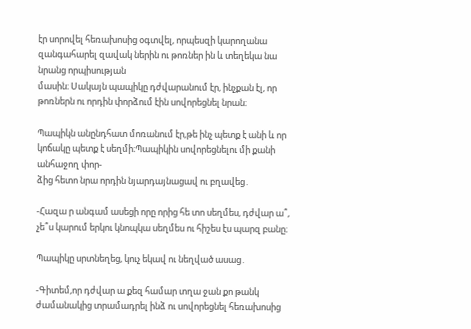էր սորովել հեռախոսից օգտվել, որպեսզի կարողանա զանգահարել զավակ ներին ու թոռներ ին և տեղեկա նա նրանց որպիսության
մասին։ Սակայն պապիկը դժվարանում էր, ինչքան էլ, որ թոռներն ու որդին փորձում էին սովորեցնել նրան։

Պապիկն անընդհատ մոռանում էր,թե ինչ պետք է անի և որ կոճակը պետք է սեղմի։Պապիկին սովորեցնելու մի քանի անհաջող փոր-
ձից հետո նրա որդին նյարդայնացավ ու բղավեց․

-Հազա ր անգամ ասեցի որը որից հե տո սեղմես, դժվար ա՞, չե՞ս կարում երկու կնոպկա սեղմես ու հիշես էս պարզ բանը։

Պապիկը սրտնեղեց, կուչ եկավ ու նեղված ասաց․

-Գիտեմ,որ դժվար ա քեզ համար տղա ջան քո թանկ ժամանակից տրամադրել ինձ ու սովորեցնել հեռախոսից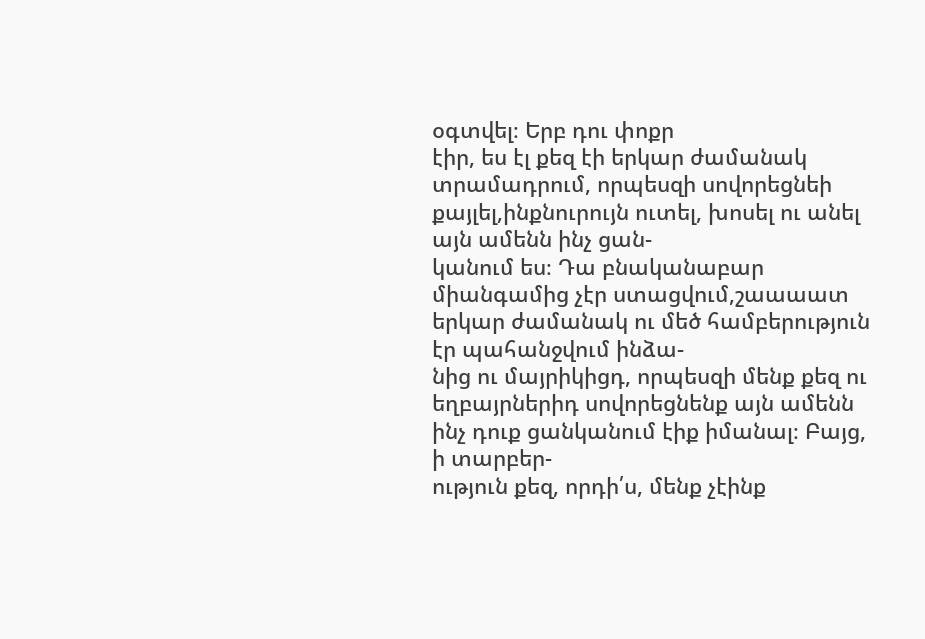օգտվել։ Երբ դու փոքր
էիր, ես էլ քեզ էի երկար ժամանակ տրամադրում, որպեսզի սովորեցնեի քայլել,ինքնուրույն ուտել, խոսել ու անել այն ամենն ինչ ցան-
կանում ես։ Դա բնականաբար միանգամից չէր ստացվում,շաաաատ երկար ժամանակ ու մեծ համբերություն էր պահանջվում ինձա-
նից ու մայրիկիցդ, որպեսզի մենք քեզ ու եղբայրներիդ սովորեցնենք այն ամենն ինչ դուք ցանկանում էիք իմանալ։ Բայց, ի տարբեր-
ություն քեզ, որդի՛ս, մենք չէինք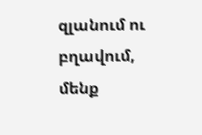զլանում ու բղավում, մենք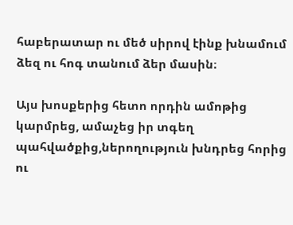հաբերատար ու մեծ սիրով էինք խնամում ձեզ ու հոգ տանում ձեր մասին։

Այս խոսքերից հետո որդին ամոթից կարմրեց, ամաչեց իր տգեղ պահվածքից,ներողություն խնդրեց հորից ու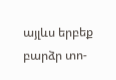այլևս երբեք բարձր տո-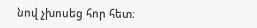նով չխոսեց հոր հետ։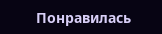Понравилась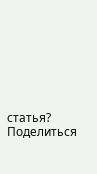статья? Поделиться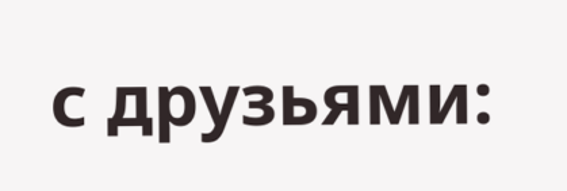с друзьями: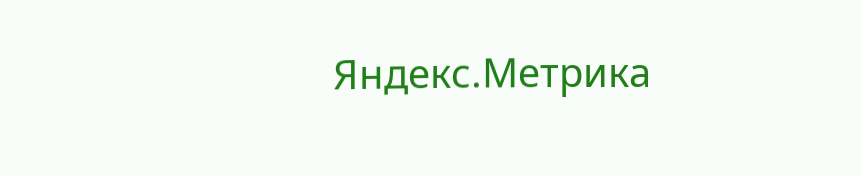Яндекс.Метрика